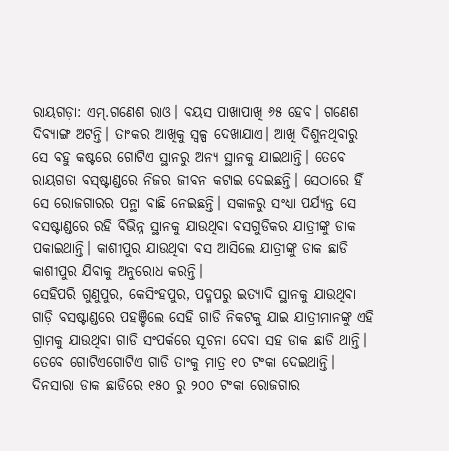ରାୟଗଡ଼ା: ଏମ୍.ଗଣେଶ ରାଓ। ବୟସ ପାଖାପାଖି ୬୫ ହେବ। ଗଣେଶ ଦିବ୍ୟାଙ୍ଗ ଅଟନ୍ତି। ତାଂକର ଆଖିକୁ ସ୍ବଳ୍ପ ଦେଖାଯାଏ। ଆଖି ଦିଶୁନଥିବାରୁ ସେ ବହୁ କଷ୍ଟରେ ଗୋଟିଏ ସ୍ଥାନରୁ ଅନ୍ୟ ସ୍ଥାନକୁ ଯାଇଥାନ୍ତି। ତେବେ ରାୟଗଡା ବସ୍ଷ୍ଟାଣ୍ଡରେ ନିଜର ଜୀବନ କଟାଇ ଦେଇଛନ୍ତି। ସେଠାରେ ହିଁ ସେ ରୋଜଗାରର ପନ୍ଥା ବାଛି ନେଇଛନ୍ତି। ସକାଳରୁ ସଂଧ୍ୟା ପର୍ଯ୍ୟନ୍ତ ସେ ବସଷ୍ଟାଣ୍ଡରେ ରହି ବିଭିନ୍ନ ସ୍ଥାନକୁ ଯାଉଥିବା ବସଗୁଡିକର ଯାତ୍ରୀଙ୍କୁ ଡାକ ପକାଇଥାନ୍ତି। କାଶୀପୁର ଯାଉଥିବା ବସ ଆସିଲେ ଯାତ୍ରୀଙ୍କୁ ଡାକ ଛାଡି କାଶୀପୁର ଯିବାକୁ ଅନୁରୋଧ କରନ୍ତି।
ସେହିପରି ଗୁଣୁପୁର, କେସିଂହପୁର, ପଦ୍ମପରୁ ଇତ୍ୟାଦି ସ୍ଥାନକୁ ଯାଉଥିବା ଗାଡ଼ି ବସଷ୍ଟାଣ୍ଡରେ ପହଞ୍ଚିଲେ ସେହି ଗାଡି ନିକଟକୁ ଯାଇ ଯାତ୍ରୀମାନଙ୍କୁ ଏହି ଗ୍ରାମକୁ ଯାଉଥିବା ଗାଡି ସଂପର୍କରେ ସୂଚନା ଦେବା ସହ ଡାକ ଛାଡି ଥାନ୍ତି। ତେବେ ଗୋଟିଏଗୋଟିଏ ଗାଡି ତାଂକୁ ମାତ୍ର ୧୦ ଟଂକା ଦେଇଥାନ୍ତି। ଦିନସାରା ଡାକ ଛାଡିରେ ୧୫୦ ରୁ ୨୦୦ ଟଂକା ରୋଜଗାର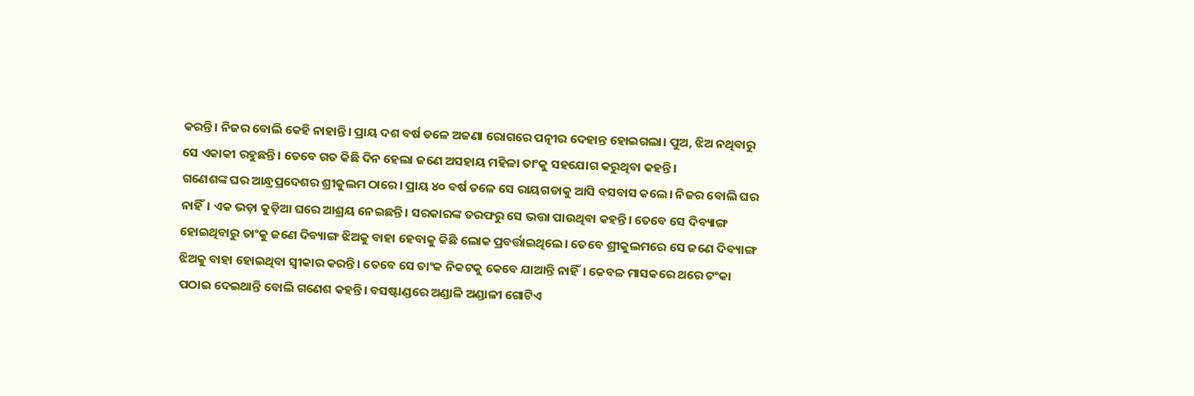କରନ୍ତି। ନିଜର ବୋଲି କେହି ନାହାନ୍ତି। ପ୍ରାୟ ଦଶ ବର୍ଷ ତଳେ ଅଜଣା ରୋଗରେ ପତ୍ନୀର ଦେହାନ୍ତ ହୋଇଗଲା। ପୁଅ, ଝିଅ ନଥିବାରୁ ସେ ଏକାକୀ ରହୁଛନ୍ତି। ତେବେ ଗତ କିଛି ଦିନ ହେଲା ଜଣେ ଅସହାୟ ମହିଳା ତାଂକୁ ସହଯୋଗ କରୁଥିବା କହନ୍ତି।
ଗଣେଶଙ୍କ ଘର ଆନ୍ଧ୍ରପ୍ରଦେଶର ଶ୍ରୀକୁଲମ ଠାରେ। ପ୍ରାୟ ୪୦ ବର୍ଷ ତଳେ ସେ ରାୟଗଡାକୁ ଆସି ବସବାସ କଲେ। ନିଜର ବୋଲି ଘର ନାହିଁ। ଏକ ଭଡ଼ା କୁଡ଼ିଆ ଘରେ ଆଶ୍ରୟ ନେଇଛନ୍ତି। ସରକାରଙ୍କ ତରଫରୁ ସେ ଭତ୍ତା ପାଉଥିବା କହନ୍ତି। ତେବେ ସେ ଦିବ୍ୟାଙ୍ଗ ହୋଇଥିବାରୁ ତାଂକୁ ଜଣେ ଦିବ୍ୟାଙ୍ଗ ଝିଅକୁ ବାହା ହେବାକୁ କିଛି ଲୋକ ପ୍ରବର୍ତ୍ତାଇଥିଲେ। ତେବେ ଶ୍ରୀକୁଲମରେ ସେ ଜଣେ ଦିବ୍ୟାଙ୍ଗ ଝିଅକୁ ବାହା ହୋଇଥିବା ସ୍ବୀକାର କରନ୍ତି। ତେବେ ସେ ତାଂକ ନିକଟକୁ କେବେ ଯାଆନ୍ତି ନାହିଁ। କେବଳ ମାସକରେ ଥରେ ଟଂକା ପଠାଇ ଦେଇଥାନ୍ତି ବୋଲି ଗଣେଶ କହନ୍ତି। ବସଷ୍ଟାଣ୍ଡରେ ଅଣ୍ଡାଳି ଅଣ୍ଡାଳୀ ଗୋଟିଏ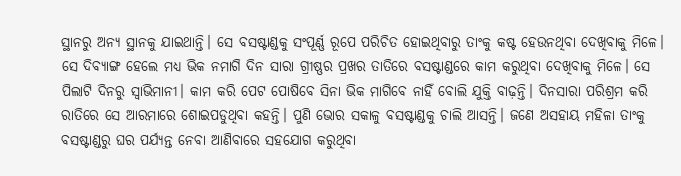ସ୍ଥାନରୁ ଅନ୍ୟ ସ୍ଥାନକୁ ଯାଇଥାନ୍ତି। ସେ ବସଷ୍ଟାଣ୍ଡକୁ ସଂପୂର୍ଣ୍ଣ ରୂପେ ପରିଚିତ ହୋଇଥିବାରୁ ତାଂକୁ କଷ୍ଟ ହେଉନଥିବା ଦେଖିବାକୁ ମିଳେ। ସେ ଦିବ୍ୟାଙ୍ଗ ହେଲେ ମଧ୍ୟ ଭିକ ନମାଗି ଦିନ ସାରା ଗ୍ରୀଷ୍ଣର ପ୍ରଖର ତାତିରେ ବସଷ୍ଟାଣ୍ଡରେ କାମ କରୁଥିବା ଦେଖିବାକୁ ମିଳେ। ସେ ପିଲାଟି ଦିନରୁ ସ୍ବାଭିମାନୀ। କାମ କରି ପେଟ ପୋଷିବେ ସିନା ଭିକ ମାଗିବେ ନାହିଁ ବୋଲି ଯୁକ୍ତି ବାଢ଼ନ୍ତି। ଦିନସାରା ପରିଶ୍ରମ କରି ରାତିରେ ସେ ଆରମାରେ ଶୋଇପଡୁଥିବା କହନ୍ତି। ପୁଣି ଭୋର ସକାଳୁ ବସଷ୍ଟାଣ୍ଡକୁ ଚାଲି ଆସନ୍ତି। ଜଣେ ଅସହାୟ ମହିଳା ତାଂକୁ ବସଷ୍ଟାଣ୍ଡରୁ ଘର ପର୍ଯ୍ୟନ୍ତ ନେବା ଆଣିବାରେ ସହଯୋଗ କରୁଥିବା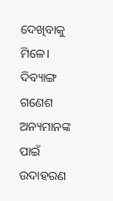ଦେଖିବାକୁ ମିଳେ। ଦିବ୍ୟାଙ୍ଗ ଗଣେଶ ଅନ୍ୟମାନଙ୍କ ପାଇଁ ଉଦାହରଣ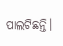ପାଲଟିଛନ୍ତି।